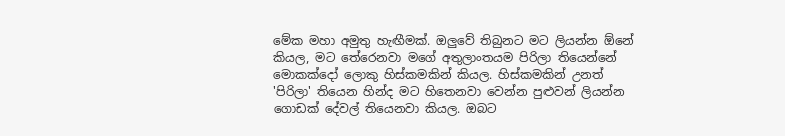මේක මහා අමුතු හැඟීමක්. ඔලුවේ තිබුනට මට ලියන්න ඕනේ කියල, මට තේරෙනවා මගේ අතුලාංතයම පිරිලා තියෙන්නේ මොකක්දෝ ලොකු හිස්කමකින් කියල. හිස්කමකින් උනත් 'පිරිලා' තියෙන හින්ද මට හිතෙනවා වෙන්න පුළුවන් ලියන්න ගොඩක් දේවල් තියෙනවා කියල. ඔබට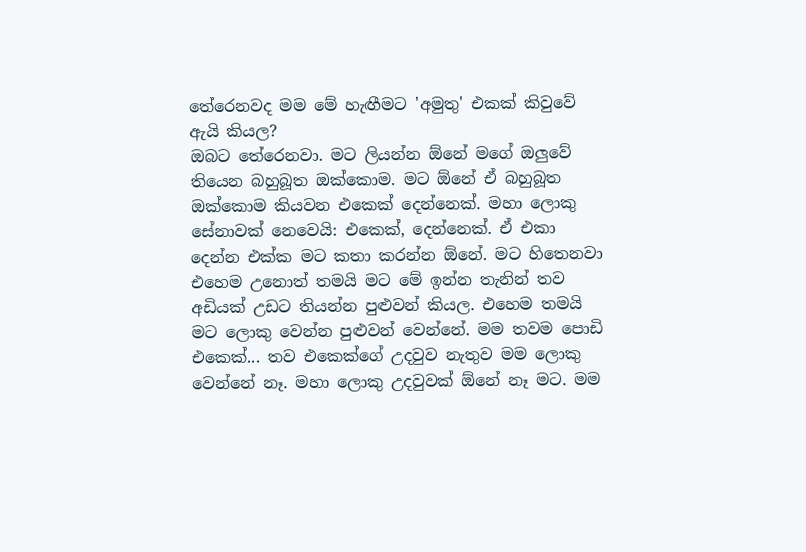තේරෙනවද මම මේ හැඟීමට 'අමුතු' එකක් කිවුවේ ඇයි කියල?
ඔබට තේරෙනවා. මට ලියන්න ඕනේ මගේ ඔලුවේ තියෙන බහුබූත ඔක්කොම. මට ඕනේ ඒ බහුබූත ඔක්කොම කියවන එකෙක් දෙන්නෙක්. මහා ලොකු සේනාවක් නෙවෙයි: එකෙක්, දෙන්නෙක්. ඒ එකා දෙන්න එක්ක මට කතා කරන්න ඕනේ. මට හිතෙනවා එහෙම උනොත් තමයි මට මේ ඉන්න තැනින් තව අඩියක් උඩට තියන්න පුළුවන් කියල. එහෙම තමයි මට ලොකු වෙන්න පුළුවන් වෙන්නේ. මම තවම පොඩි එකෙක්... තව එකෙක්ගේ උදවුව නැතුව මම ලොකු වෙන්නේ නෑ. මහා ලොකු උදවුවක් ඕනේ නෑ මට. මම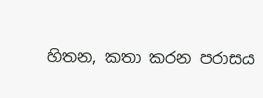හිතන, කතා කරන පරාසය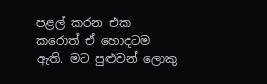පළල් කරන එක කරොත් ඒ හොදටම ඇති. මට පුළුවන් ලොකු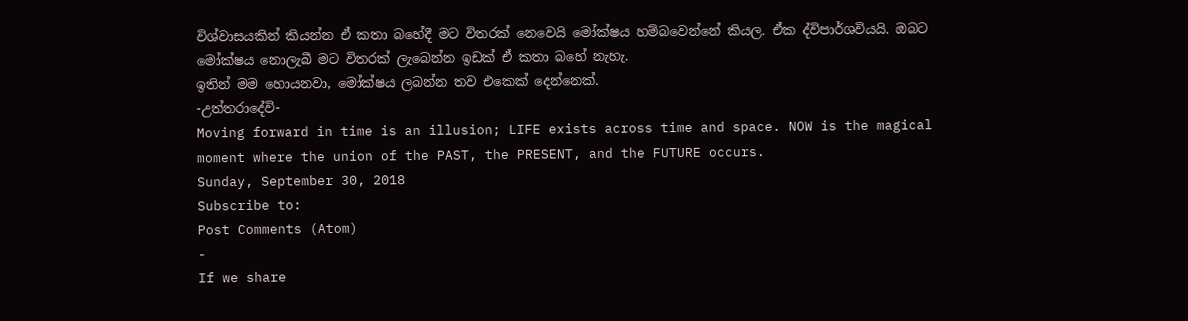විශ්වාසයකින් කියන්න ඒ කතා බහේදී මට විතරක් නෙවෙයි මෝක්ෂය හම්බවෙන්නේ කියල. ඒක ද්විපාර්ශවියයි. ඔබට මෝක්ෂය නොලැබී මට විතරක් ලැබෙන්න ඉඩක් ඒ කතා බහේ නැහැ.
ඉතින් මම හොයනවා, මෝක්ෂය ලබන්න තව එකෙක් දෙන්නෙක්.
-උත්තරාදේවි-
Moving forward in time is an illusion; LIFE exists across time and space. NOW is the magical moment where the union of the PAST, the PRESENT, and the FUTURE occurs.
Sunday, September 30, 2018
Subscribe to:
Post Comments (Atom)
-
If we share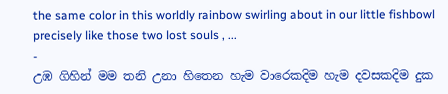the same color in this worldly rainbow swirling about in our little fishbowl precisely like those two lost souls , ...
-
උඹ ගිහින් මම තනි උනා හිතෙන හැම වාරෙකදිම හැම දවසකදිම දුක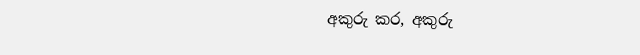අකුරු කර, අකුරු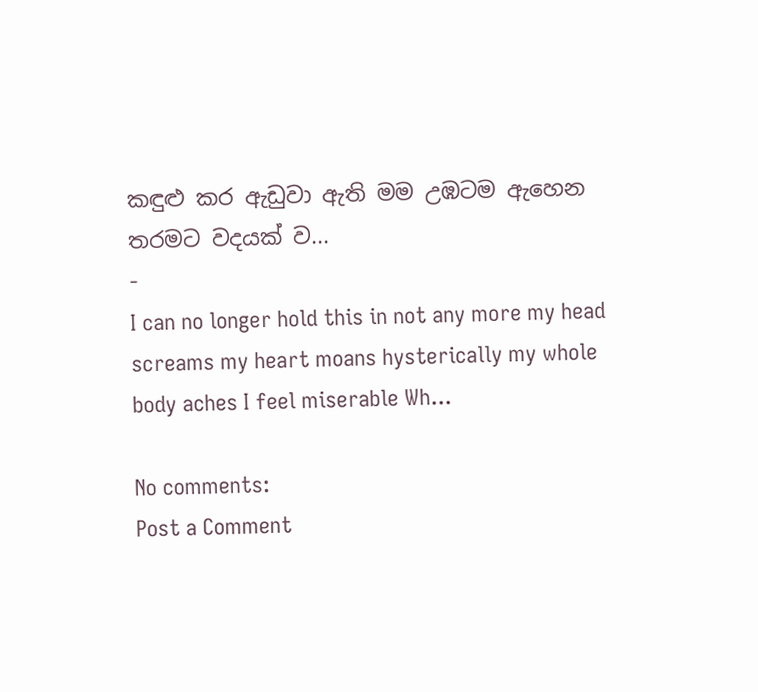කඳුළු කර ඇඩුවා ඇති මම උඹටම ඇහෙන තරමට වදයක් ව...
-
I can no longer hold this in not any more my head screams my heart moans hysterically my whole body aches I feel miserable Wh...

No comments:
Post a Comment